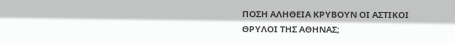ΠΟΣΗ ΑΛΗΘΕΙΑ ΚΡΥΒΟΥΝ ΟΙ ΑΣΤΙΚΟΙ ΘΡΥΛΟΙ ΤΗΣ ΑΘΗΝΑΣ;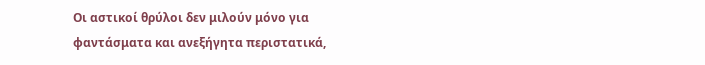Οι αστικοί θρύλοι δεν μιλούν μόνο για φαντάσματα και ανεξήγητα περιστατικά,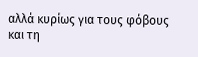αλλά κυρίως για τους φόβους και τη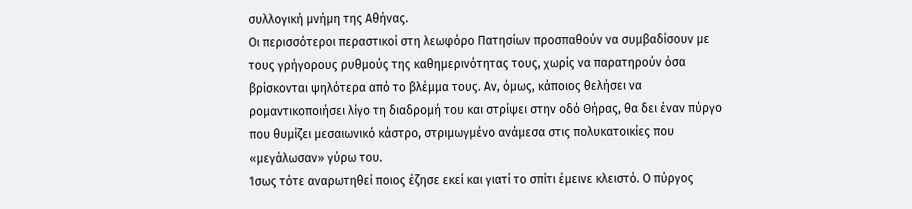συλλογική μνήμη της Αθήνας.
Οι περισσότεροι περαστικοί στη λεωφόρο Πατησίων προσπαθούν να συμβαδίσουν με τους γρήγορους ρυθμούς της καθημερινότητας τους, χωρίς να παρατηρούν όσα βρίσκονται ψηλότερα από το βλέμμα τους. Αν, όμως, κάποιος θελήσει να ρομαντικοποιήσει λίγο τη διαδρομή του και στρίψει στην οδό Θήρας, θα δει έναν πύργο που θυμίζει μεσαιωνικό κάστρο, στριμωγμένο ανάμεσα στις πολυκατοικίες που «μεγάλωσαν» γύρω του.
Ίσως τότε αναρωτηθεί ποιος έζησε εκεί και γιατί το σπίτι έμεινε κλειστό. Ο πύργος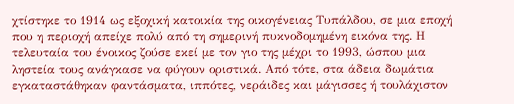χτίστηκε το 1914 ως εξοχική κατοικία της οικογένειας Τυπάλδου, σε μια εποχή που η περιοχή απείχε πολύ από τη σημερινή πυκνοδομημένη εικόνα της. Η τελευταία του ένοικος ζούσε εκεί με τον γιο της μέχρι το 1993, ώσπου μια ληστεία τους ανάγκασε να φύγουν οριστικά. Από τότε, στα άδεια δωμάτια εγκαταστάθηκαν φαντάσματα, ιππότες, νεράιδες και μάγισσες ή τουλάχιστον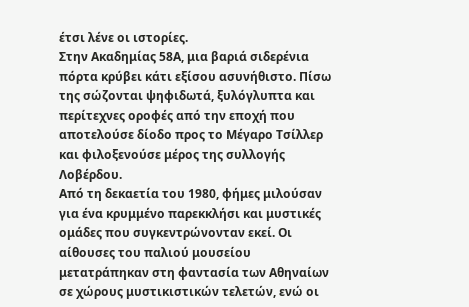έτσι λένε οι ιστορίες.
Στην Ακαδημίας 58Α, μια βαριά σιδερένια πόρτα κρύβει κάτι εξίσου ασυνήθιστο. Πίσω της σώζονται ψηφιδωτά, ξυλόγλυπτα και περίτεχνες οροφές από την εποχή που αποτελούσε δίοδο προς το Μέγαρο Τσίλλερ και φιλοξενούσε μέρος της συλλογής Λοβέρδου.
Από τη δεκαετία του 1980, φήμες μιλούσαν για ένα κρυμμένο παρεκκλήσι και μυστικές ομάδες που συγκεντρώνονταν εκεί. Οι αίθουσες του παλιού μουσείου μετατράπηκαν στη φαντασία των Αθηναίων σε χώρους μυστικιστικών τελετών, ενώ οι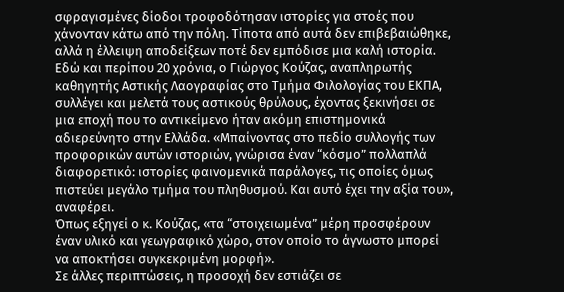σφραγισμένες δίοδοι τροφοδότησαν ιστορίες για στοές που χάνονταν κάτω από την πόλη. Τίποτα από αυτά δεν επιβεβαιώθηκε, αλλά η έλλειψη αποδείξεων ποτέ δεν εμπόδισε μια καλή ιστορία.
Εδώ και περίπου 20 χρόνια, ο Γιώργος Κούζας, αναπληρωτής καθηγητής Αστικής Λαογραφίας στο Τμήμα Φιλολογίας του ΕΚΠΑ, συλλέγει και μελετά τους αστικούς θρύλους, έχοντας ξεκινήσει σε μια εποχή που το αντικείμενο ήταν ακόμη επιστημονικά αδιερεύνητο στην Ελλάδα. «Μπαίνοντας στο πεδίο συλλογής των προφορικών αυτών ιστοριών, γνώρισα έναν “κόσμο” πολλαπλά διαφορετικό: ιστορίες φαινομενικά παράλογες, τις οποίες όμως πιστεύει μεγάλο τμήμα του πληθυσμού. Και αυτό έχει την αξία του», αναφέρει.
Όπως εξηγεί ο κ. Κούζας, «τα “στοιχειωμένα” μέρη προσφέρουν έναν υλικό και γεωγραφικό χώρο, στον οποίο το άγνωστο μπορεί να αποκτήσει συγκεκριμένη μορφή».
Σε άλλες περιπτώσεις, η προσοχή δεν εστιάζει σε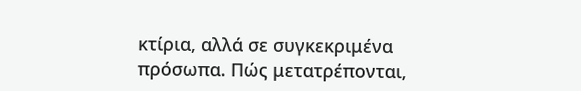κτίρια, αλλά σε συγκεκριμένα πρόσωπα. Πώς μετατρέπονται,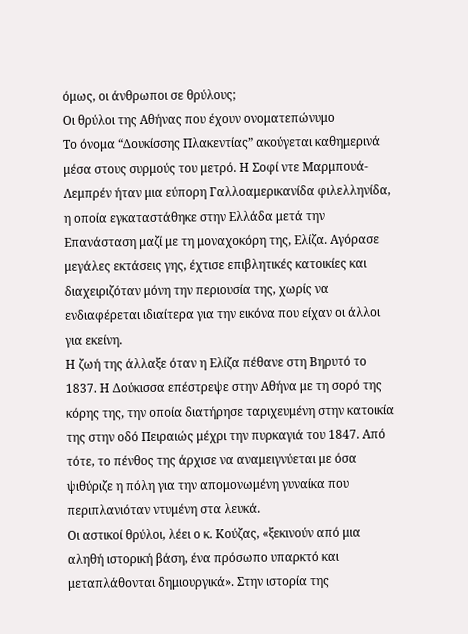όμως, οι άνθρωποι σε θρύλους;
Οι θρύλοι της Αθήνας που έχουν ονοματεπώνυμο
Το όνομα “Δουκίσσης Πλακεντίας” ακούγεται καθημερινά μέσα στους συρμούς του μετρό. Η Σοφί ντε Μαρμπουά-Λεμπρέν ήταν μια εύπορη Γαλλοαμερικανίδα φιλελληνίδα, η οποία εγκαταστάθηκε στην Ελλάδα μετά την Επανάσταση μαζί με τη μοναχοκόρη της, Ελίζα. Αγόρασε μεγάλες εκτάσεις γης, έχτισε επιβλητικές κατοικίες και διαχειριζόταν μόνη την περιουσία της, χωρίς να ενδιαφέρεται ιδιαίτερα για την εικόνα που είχαν οι άλλοι για εκείνη.
Η ζωή της άλλαξε όταν η Ελίζα πέθανε στη Βηρυτό το 1837. Η Δούκισσα επέστρεψε στην Αθήνα με τη σορό της κόρης της, την οποία διατήρησε ταριχευμένη στην κατοικία της στην οδό Πειραιώς μέχρι την πυρκαγιά του 1847. Από τότε, το πένθος της άρχισε να αναμειγνύεται με όσα ψιθύριζε η πόλη για την απομονωμένη γυναίκα που περιπλανιόταν ντυμένη στα λευκά.
Οι αστικοί θρύλοι, λέει ο κ. Κούζας, «ξεκινούν από μια αληθή ιστορική βάση, ένα πρόσωπο υπαρκτό και μεταπλάθονται δημιουργικά». Στην ιστορία της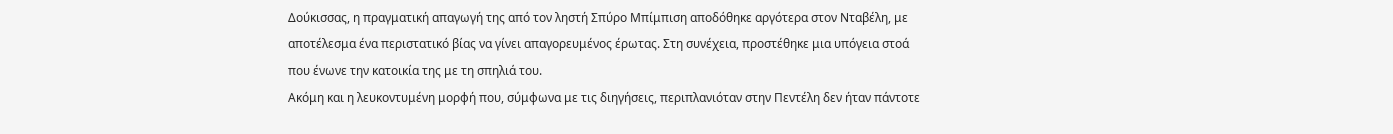Δούκισσας, η πραγματική απαγωγή της από τον ληστή Σπύρο Μπίμπιση αποδόθηκε αργότερα στον Νταβέλη, με αποτέλεσμα ένα περιστατικό βίας να γίνει απαγορευμένος έρωτας. Στη συνέχεια, προστέθηκε μια υπόγεια στοά που ένωνε την κατοικία της με τη σπηλιά του.
Ακόμη και η λευκοντυμένη μορφή που, σύμφωνα με τις διηγήσεις, περιπλανιόταν στην Πεντέλη δεν ήταν πάντοτε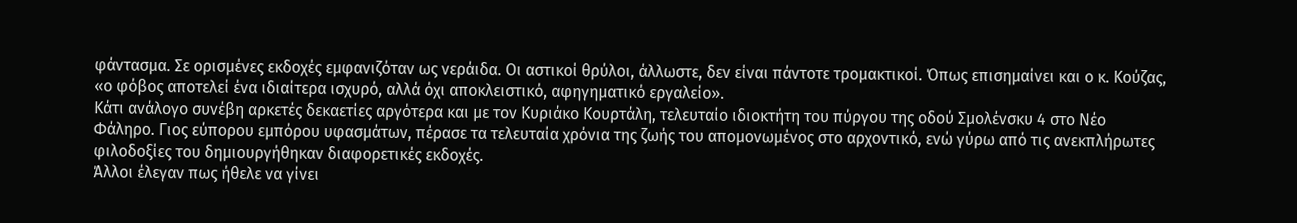φάντασμα. Σε ορισμένες εκδοχές εμφανιζόταν ως νεράιδα. Οι αστικοί θρύλοι, άλλωστε, δεν είναι πάντοτε τρομακτικοί. Όπως επισημαίνει και ο κ. Κούζας, «ο φόβος αποτελεί ένα ιδιαίτερα ισχυρό, αλλά όχι αποκλειστικό, αφηγηματικό εργαλείο».
Κάτι ανάλογο συνέβη αρκετές δεκαετίες αργότερα και με τον Κυριάκο Κουρτάλη, τελευταίο ιδιοκτήτη του πύργου της οδού Σμολένσκυ 4 στο Νέο Φάληρο. Γιος εύπορου εμπόρου υφασμάτων, πέρασε τα τελευταία χρόνια της ζωής του απομονωμένος στο αρχοντικό, ενώ γύρω από τις ανεκπλήρωτες φιλοδοξίες του δημιουργήθηκαν διαφορετικές εκδοχές.
Άλλοι έλεγαν πως ήθελε να γίνει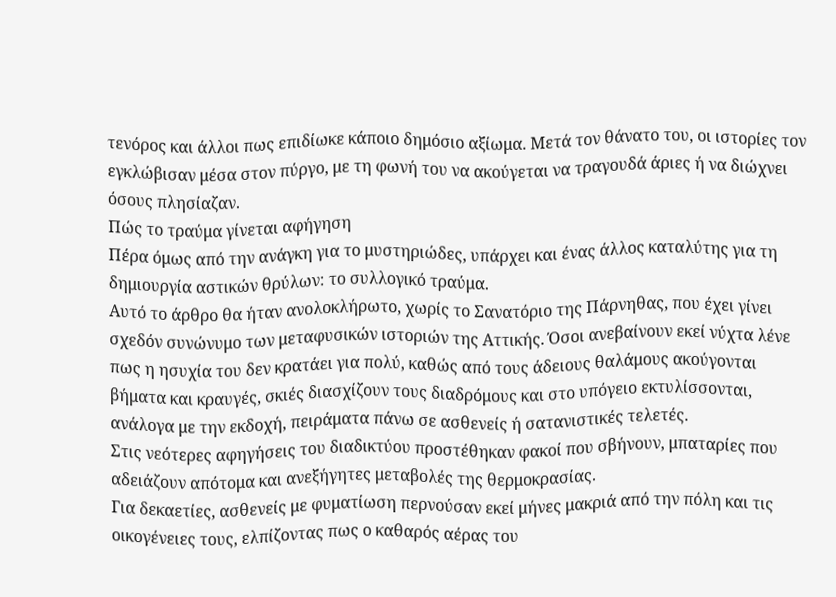τενόρος και άλλοι πως επιδίωκε κάποιο δημόσιο αξίωμα. Μετά τον θάνατο του, οι ιστορίες τον εγκλώβισαν μέσα στον πύργο, με τη φωνή του να ακούγεται να τραγουδά άριες ή να διώχνει όσους πλησίαζαν.
Πώς το τραύμα γίνεται αφήγηση
Πέρα όμως από την ανάγκη για το μυστηριώδες, υπάρχει και ένας άλλος καταλύτης για τη δημιουργία αστικών θρύλων: το συλλογικό τραύμα.
Αυτό το άρθρο θα ήταν ανολοκλήρωτο, χωρίς το Σανατόριο της Πάρνηθας, που έχει γίνει σχεδόν συνώνυμο των μεταφυσικών ιστοριών της Αττικής. Όσοι ανεβαίνουν εκεί νύχτα λένε πως η ησυχία του δεν κρατάει για πολύ, καθώς από τους άδειους θαλάμους ακούγονται βήματα και κραυγές, σκιές διασχίζουν τους διαδρόμους και στο υπόγειο εκτυλίσσονται, ανάλογα με την εκδοχή, πειράματα πάνω σε ασθενείς ή σατανιστικές τελετές.
Στις νεότερες αφηγήσεις του διαδικτύου προστέθηκαν φακοί που σβήνουν, μπαταρίες που αδειάζουν απότομα και ανεξήγητες μεταβολές της θερμοκρασίας.
Για δεκαετίες, ασθενείς με φυματίωση περνούσαν εκεί μήνες μακριά από την πόλη και τις οικογένειες τους, ελπίζοντας πως ο καθαρός αέρας του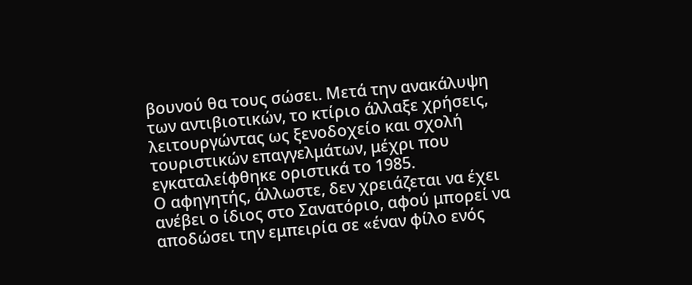βουνού θα τους σώσει. Μετά την ανακάλυψη των αντιβιοτικών, το κτίριο άλλαξε χρήσεις, λειτουργώντας ως ξενοδοχείο και σχολή τουριστικών επαγγελμάτων, μέχρι που εγκαταλείφθηκε οριστικά το 1985.
Ο αφηγητής, άλλωστε, δεν χρειάζεται να έχει ανέβει ο ίδιος στο Σανατόριο, αφού μπορεί να αποδώσει την εμπειρία σε «έναν φίλο ενός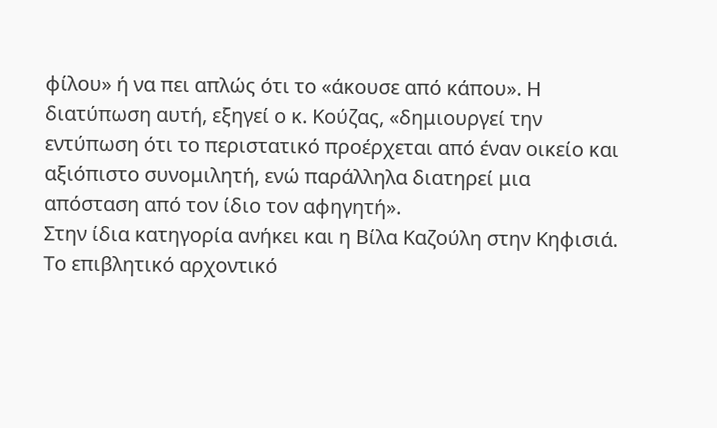φίλου» ή να πει απλώς ότι το «άκουσε από κάπου». Η διατύπωση αυτή, εξηγεί ο κ. Κούζας, «δημιουργεί την εντύπωση ότι το περιστατικό προέρχεται από έναν οικείο και αξιόπιστο συνομιλητή, ενώ παράλληλα διατηρεί μια απόσταση από τον ίδιο τον αφηγητή».
Στην ίδια κατηγορία ανήκει και η Βίλα Καζούλη στην Κηφισιά. Το επιβλητικό αρχοντικό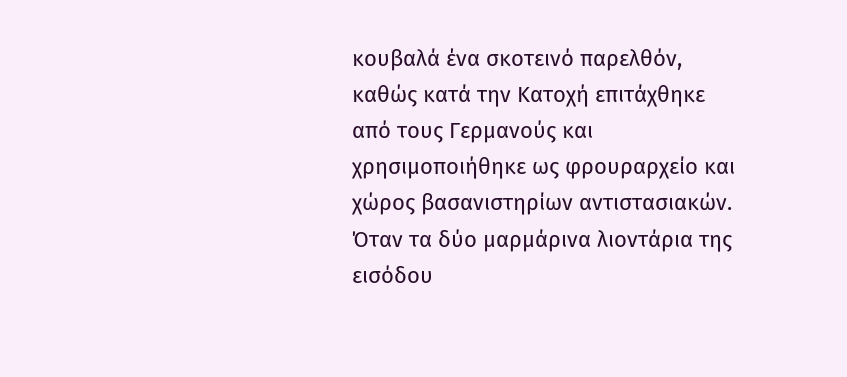κουβαλά ένα σκοτεινό παρελθόν, καθώς κατά την Κατοχή επιτάχθηκε από τους Γερμανούς και χρησιμοποιήθηκε ως φρουραρχείο και χώρος βασανιστηρίων αντιστασιακών.
Όταν τα δύο μαρμάρινα λιοντάρια της εισόδου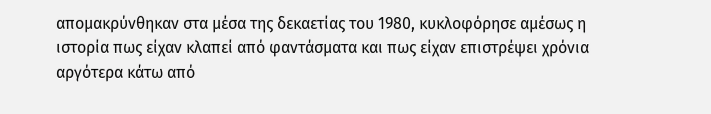απομακρύνθηκαν στα μέσα της δεκαετίας του 1980, κυκλοφόρησε αμέσως η ιστορία πως είχαν κλαπεί από φαντάσματα και πως είχαν επιστρέψει χρόνια αργότερα κάτω από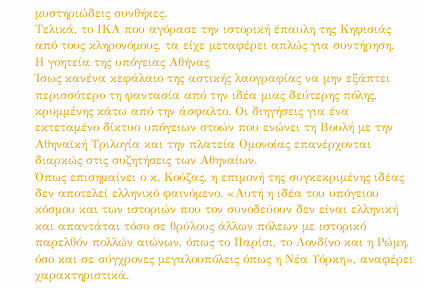μυστηριώδεις συνθήκες.
Τελικά, το ΙΚΑ που αγόρασε την ιστορική έπαυλη της Κηφισιάς από τους κληρονόμους, τα είχε μεταφέρει απλώς για συντήρηση.
Η γοητεία της υπόγειας Αθήνας
Ίσως κανένα κεφάλαιο της αστικής λαογραφίας να μην εξάπτει περισσότερο τη φαντασία από την ιδέα μιας δεύτερης πόλης, κρυμμένης κάτω από την άσφαλτο. Οι διηγήσεις για ένα εκτεταμένο δίκτυο υπόγειων στοών που ενώνει τη Βουλή με την Αθηναϊκή Τριλογία και την πλατεία Ομονοίας επανέρχονται διαρκώς στις συζητήσεις των Αθηναίων.
Όπως επισημαίνει ο κ. Κούζας, η επιμονή της συγκεκριμένης ιδέας δεν αποτελεί ελληνικό φαινόμενο. «Αυτή η ιδέα του υπόγειου κόσμου και των ιστοριών που τον συνοδεύουν δεν είναι ελληνική και απαντάται τόσο σε θρύλους άλλων πόλεων με ιστορικό παρελθόν πολλών αιώνων, όπως το Παρίσι, το Λονδίνο και η Ρώμη, όσο και σε σύγχρονες μεγαλουπόλεις όπως η Νέα Υόρκη», αναφέρει χαρακτηριστικά.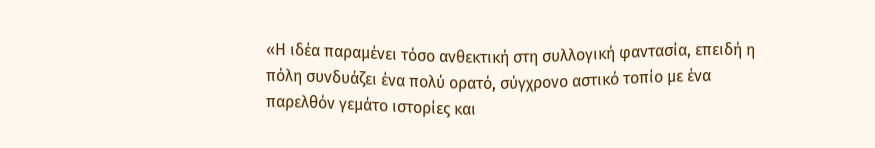«Η ιδέα παραμένει τόσο ανθεκτική στη συλλογική φαντασία, επειδή η πόλη συνδυάζει ένα πολύ ορατό, σύγχρονο αστικό τοπίο με ένα παρελθόν γεμάτο ιστορίες και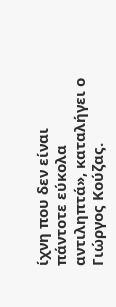ίχνη που δεν είναι πάντοτε εύκολα αντιληπτά», καταλήγει ο Γιώργος Κούζας.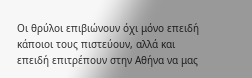Οι θρύλοι επιβιώνουν όχι μόνο επειδή κάποιοι τους πιστεύουν, αλλά και επειδή επιτρέπουν στην Αθήνα να μας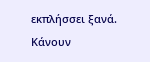εκπλήσσει ξανά. Κάνουν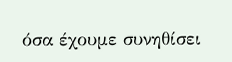όσα έχουμε συνηθίσει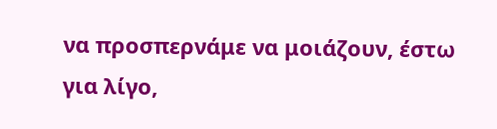να προσπερνάμε να μοιάζουν, έστω για λίγο,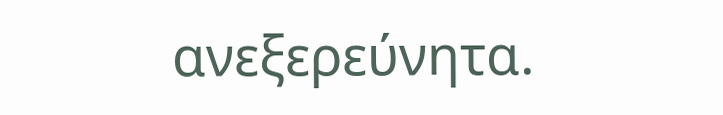ανεξερεύνητα.